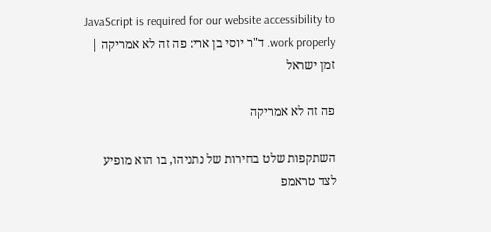JavaScript is required for our website accessibility to work properly. ד"ר יוסי בן ארי: פה זה לא אמריקה | זמן ישראל

פה זה לא אמריקה

השתקפות שלט בחירות של נתניהו, בו הוא מופיע לצד טראמפ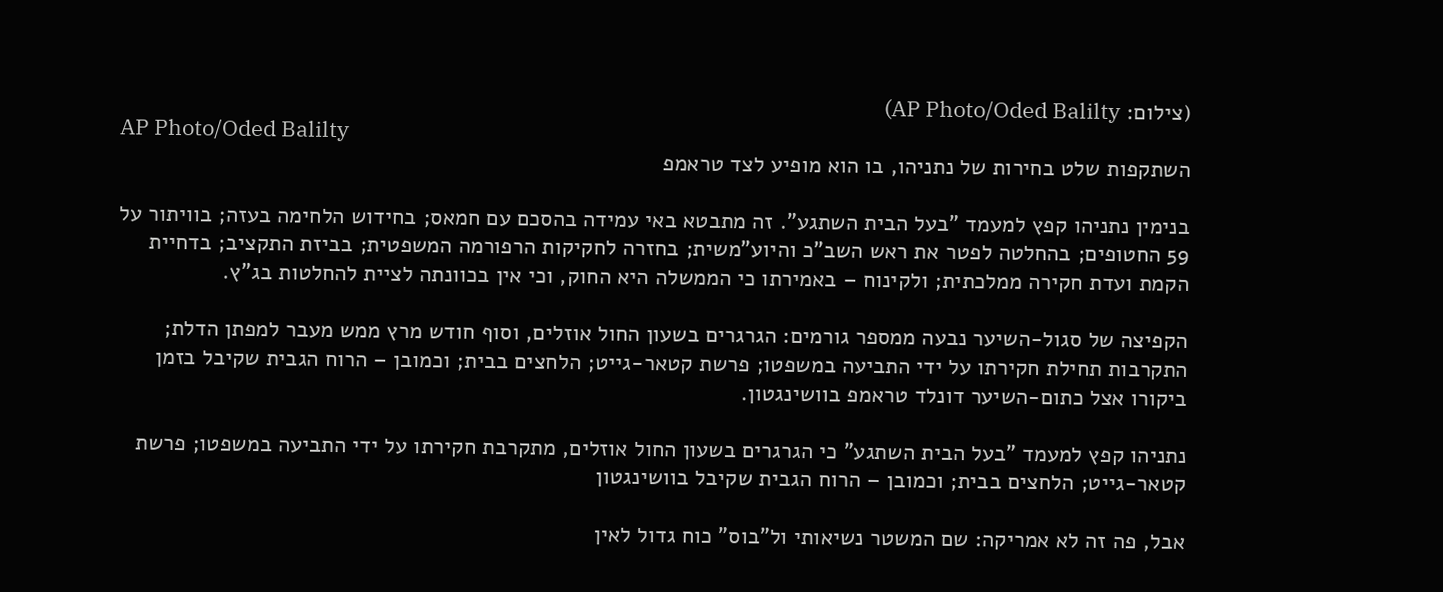(צילום: AP Photo/Oded Balilty)
AP Photo/Oded Balilty
השתקפות שלט בחירות של נתניהו, בו הוא מופיע לצד טראמפ

בנימין נתניהו קפץ למעמד "בעל הבית השתגע". זה מתבטא באי עמידה בהסכם עם חמאס; בחידוש הלחימה בעזה; בוויתור על 59 החטופים; בהחלטה לפטר את ראש השב"כ והיוע"משית; בחזרה לחקיקות הרפורמה המשפטית; בביזת התקציב; בדחיית הקמת ועדת חקירה ממלכתית; ולקינוח – באמירתו כי הממשלה היא החוק, וכי אין בכוונתה לציית להחלטות בג"ץ.

הקפיצה של סגול-השיער נבעה ממספר גורמים: הגרגרים בשעון החול אוזלים, וסוף חודש מרץ ממש מעבר למפתן הדלת; התקרבות תחילת חקירתו על ידי התביעה במשפטו; פרשת קטאר-גייט; הלחצים בבית; וכמובן – הרוח הגבית שקיבל בזמן ביקורו אצל כתום-השיער דונלד טראמפ בוושינגטון.

נתניהו קפץ למעמד "בעל הבית השתגע" כי הגרגרים בשעון החול אוזלים, מתקרבת חקירתו על ידי התביעה במשפטו; פרשת קטאר-גייט; הלחצים בבית; וכמובן – הרוח הגבית שקיבל בוושינגטון

אבל, פה זה לא אמריקה: שם המשטר נשיאותי ול"בוס" כוח גדול לאין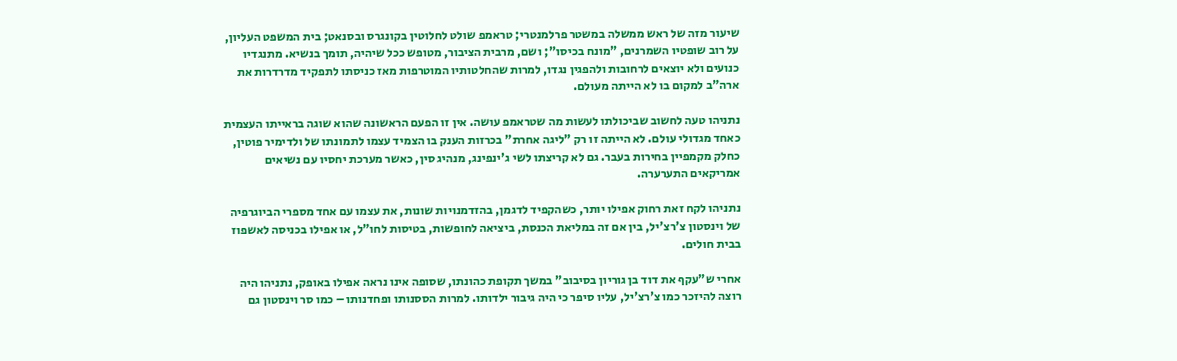שיעור מזה של ראש ממשלה במשטר פרלמנטרי; טראמפ שולט לחלוטין בקונגרס ובסנאט; בית המשפט העליון, על רוב שופטיו השמרנים, "מונח בכיסו"; ושם, מרבית הציבור, מטופש ככל שיהיה, תומך בנשיא. מתנגדיו כנועים ולא יוצאים לרחובות ולהפגין נגדו, למרות שהחלטותיו המוטרפות מאז כניסתו לתפקיד מדרדרות את ארה"ב למקום בו לא הייתה מעולם.

נתניהו טעה לחשוב שביכולתו לעשות מה שטראמפ עושה. אין זו הפעם הראשונה שהוא שוגה בראייתו העצמית כאחד מגדולי עולם. לא הייתה זו רק "ליגה אחרת" בכרזות הענק בו הצמיד עצמו לתמונתו של ולדימיר פוטין, כחלק מקמפיין בחירות בעבר. גם לא קריצתו לשי ג'ינפינג, מנהיג סין, כאשר מערכת יחסיו עם נשיאים אמריקאים התערערה.

נתניהו לקח זאת רחוק אפילו יותר, כשהקפיד לדגמן, בהזדמנויות שונות, את עצמו עם אחד מספרי הביוגרפיה של וינסטון צ'רצ'יל, בין אם זה במליאת הכנסת, ביציאה לחופשות, בטיסות לחו"ל, או אפילו בכניסה לאשפוז בבית חולים.

אחרי ש"עקף את דוד בן גוריון בסיבוב" במשך תקופת כהונתו, שסופה אינו נראה אפילו באופק, נתניהו היה רוצה להיזכר כמו צ'רצ'יל, עליו סיפר כי היה גיבור ילדותו. למרות הססנותו ופחדנותו – כמו סר וינסטון גם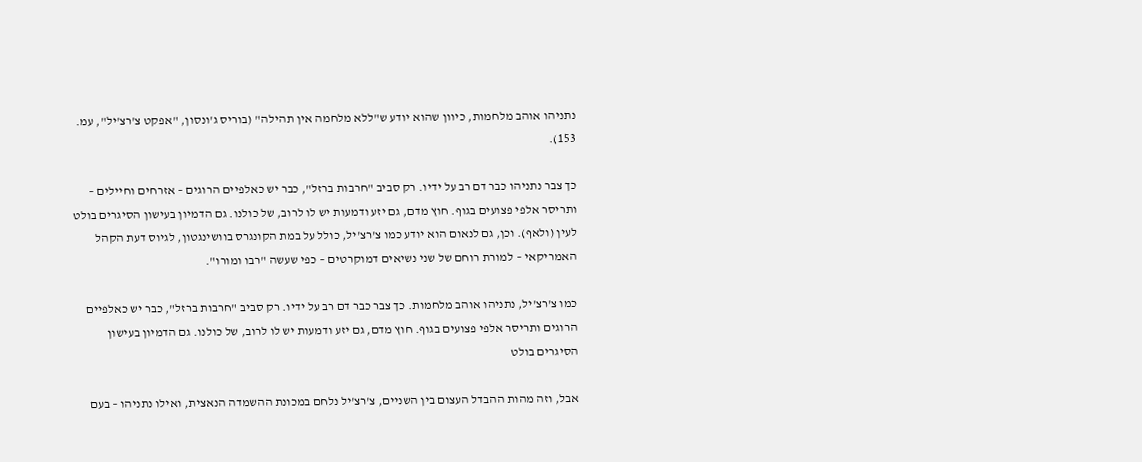נתניהו אוהב מלחמות, כיוון שהוא יודע ש"ללא מלחמה אין תהילה" (בוריס ג'ונסון, "אפקט צ'רצ'יל", עמ. 153).

כך צבר נתניהו כבר דם רב על ידיו. רק סביב "חרבות ברזל", כבר יש כאלפיים הרוגים – אזרחים וחיילים – ותריסר אלפי פצועים בגוף. חוץ מדם, גם יזע ודמעות יש לו לרוב, של כולנו. גם הדמיון בעישון הסיגרים בולט לעין (ולאף). וכן, גם לנאום הוא יודע כמו צ'רצ'יל, כולל על במת הקונגרס בוושינגטון, לגיוס דעת הקהל האמריקאי – למורת רוחם של שני נשיאים דמוקרטים – כפי שעשה "רבו ומורו".

כמו צ'רצ'יל, נתניהו אוהב מלחמות. כך צבר כבר דם רב על ידיו. רק סביב "חרבות ברזל", כבר יש כאלפיים הרוגים ותריסר אלפי פצועים בגוף. חוץ מדם, גם יזע ודמעות יש לו לרוב, של כולנו. גם הדמיון בעישון הסיגרים בולט

אבל, וזה מהות ההבדל העצום בין השניים, צ'רצ'יל נלחם במכונת ההשמדה הנאצית, ואילו נתניהו – בעם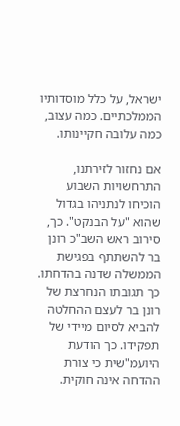ישראל, על כלל מוסדותיו הממלכתיים. כמה עצוב, כמה עלובה חקיינותו.

אם נחזור לזירתנו, התרחשויות השבוע הוכיחו לנתניהו בגדול שהוא "על הבנקט". כך, סירוב ראש השב"כ רונן בר להשתתף בפגישת הממשלה שדנה בהדחתו. כך תגובתו הנחרצת של רונן בר לעצם ההחלטה להביא לסיום מיידי של תפקידו. כך הודעת היועמ"שית כי צורת ההדחה אינה חוקית.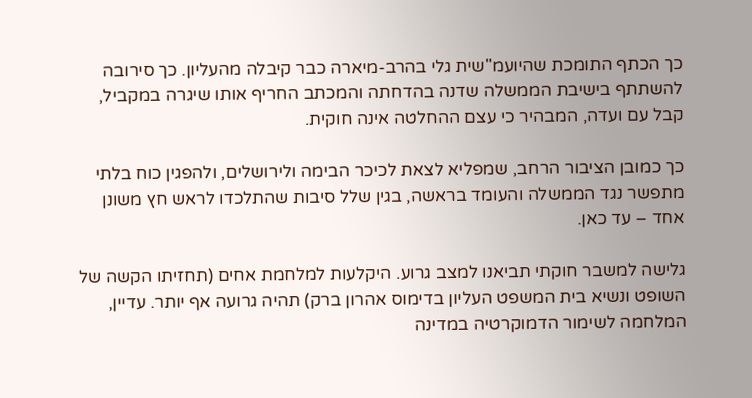כך הכתף התומכת שהיועמ"שית גלי בהרב-מיארה כבר קיבלה מהעליון. כך סירובה להשתתף בישיבת הממשלה שדנה בהדחתה והמכתב החריף אותו שיגרה במקביל, קבל עם ועדה, המבהיר כי עצם ההחלטה אינה חוקית.

כך כמובן הציבור הרחב, שמפליא לצאת לכיכר הבימה ולירושלים, ולהפגין כוח בלתי מתפשר נגד הממשלה והעומד בראשה, בגין שלל סיבות שהתלכדו לראש חץ משונן אחד – עד כאן.

גלישה למשבר חוקתי תביאנו למצב גרוע. היקלעות למלחמת אחים (תחזיתו הקשה של השופט ונשיא בית המשפט העליון בדימוס אהרון ברק) תהיה גרועה אף יותר. עדיין, המלחמה לשימור הדמוקרטיה במדינה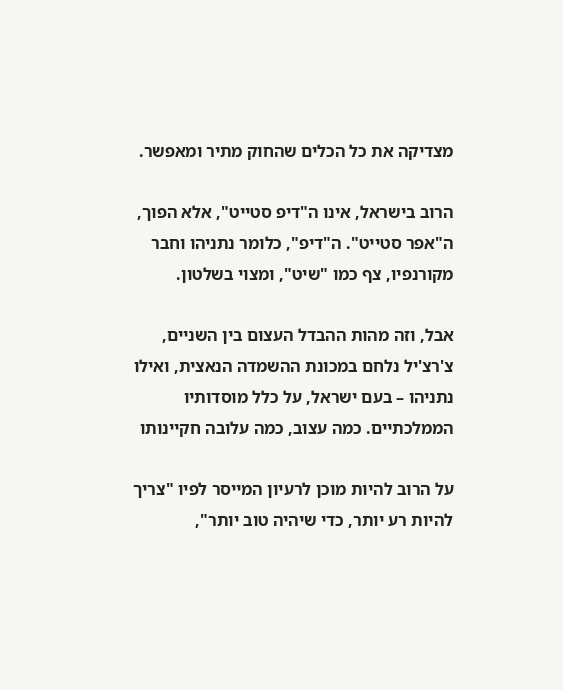מצדיקה את כל הכלים שהחוק מתיר ומאפשר.

הרוב בישראל, אינו ה"דיפ סטייט", אלא הפוך, ה"אפר סטייט". ה"דיפ", כלומר נתניהו וחבר מקורנפיו, צף כמו "שיט", ומצוי בשלטון.

אבל, וזה מהות ההבדל העצום בין השניים, צ'רצ'יל נלחם במכונת ההשמדה הנאצית, ואילו נתניהו – בעם ישראל, על כלל מוסדותיו הממלכתיים. כמה עצוב, כמה עלובה חקיינותו

על הרוב להיות מוכן לרעיון המייסר לפיו "צריך להיות רע יותר, כדי שיהיה טוב יותר",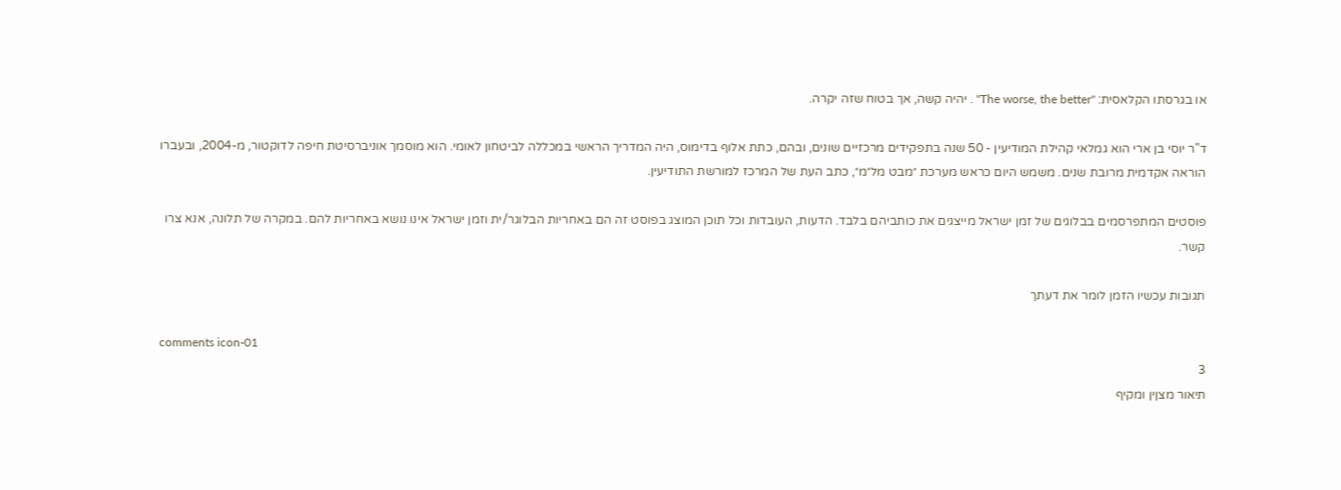או בגרסתו הקלאסית: "The worse, the better" . יהיה קשה, אך בטוח שזה יקרה.

ד"ר יוסי בן ארי הוא גמלאי קהילת המודיעין - 50 שנה בתפקידים מרכזיים שונים, ובהם, כתת אלוף בדימוס, היה המדריך הראשי במכללה לביטחון לאומי. הוא מוסמך אוניברסיטת חיפה לדוקטור, מ-2004, ובעברו הוראה אקדמית מרובת שנים. משמש היום כראש מערכת ״מבט מל״מ״, כתב העת של המרכז למורשת התודיעין.

פוסטים המתפרסמים בבלוגים של זמן ישראל מייצגים את כותביהם בלבד. הדעות, העובדות וכל תוכן המוצג בפוסט זה הם באחריות הבלוגר/ית וזמן ישראל אינו נושא באחריות להם. במקרה של תלונה, אנא צרו קשר.

תגובות עכשיו הזמן לומר את דעתך

comments icon-01
3
תיאור מצןין ומקיף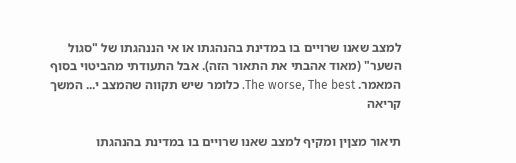למצב שאנו שרויים בו במדינת בהנהגתו או אי הננהגתו של "סגול השער" (מאוד אהבתי את התאור הזה). אבל התעודתי מהביטוי בסוף המאמר. The worse, The best. כלומר שיש תקווה שהמצב י... המשך קריאה

תיאור מצןין ומקיף למצב שאנו שרויים בו במדינת בהנהגתו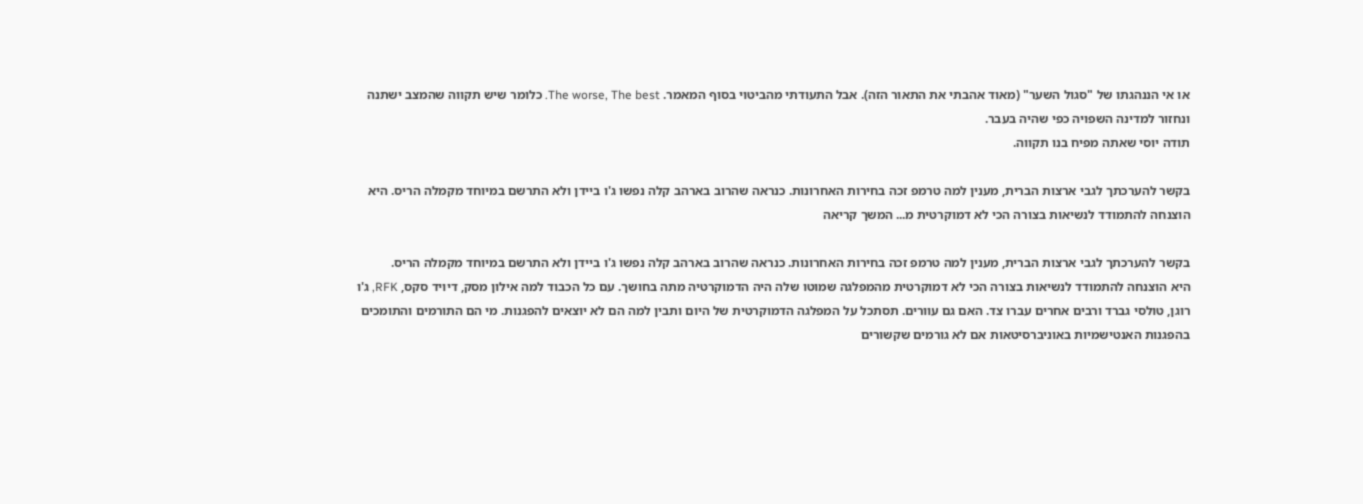או אי הננהגתו של "סגול השער" (מאוד אהבתי את התאור הזה). אבל התעודתי מהביטוי בסוף המאמר. The worse, The best. כלומר שיש תקווה שהמצב ישתנה ונחזור למדינה השפויה כפי שהיה בעבר.
תודה יוסי שאתה מפיח בנו תקווה.

בקשר להערכתך לגבי ארצות הברית, מענין למה טרמפ זכה בחירות האחרונות. כנראה שהרוב בארהב קלה נפשו ג'ו ביידן ולא התרשם במיוחד מקמלה הריס. היא הוצנחה להתמודד לנשיאות בצורה הכי לא דמוקרטית מ... המשך קריאה

בקשר להערכתך לגבי ארצות הברית, מענין למה טרמפ זכה בחירות האחרונות. כנראה שהרוב בארהב קלה נפשו ג'ו ביידן ולא התרשם במיוחד מקמלה הריס.
היא הוצנחה להתמודד לנשיאות בצורה הכי לא דמוקרטית מהמפלגה שמוטו שלה היה הדמוקרטיה מתה בחושך. עם כל הכבוד למה אילון מסק, דיויד סקס, RFK, ג'ו רוגן, טולסי גברד ורבים אחרים עברו צד. האם גם עוורים. תסתכל על המפלגה הדמוקרטית של היום ותבין למה הם לא יוצאים להפגנות. מי הם התורמים והתומכים בהפגנות האנטישמיות באוניברסיטאות אם לא גורמים שקשורים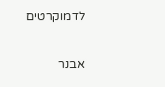לדמוקרטים

אבנר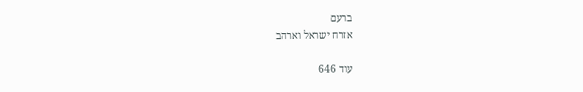ברעם
אזרח ישראל וארהב

עוד 646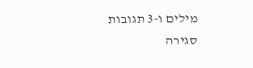מילים ו-3 תגובות
סגירה